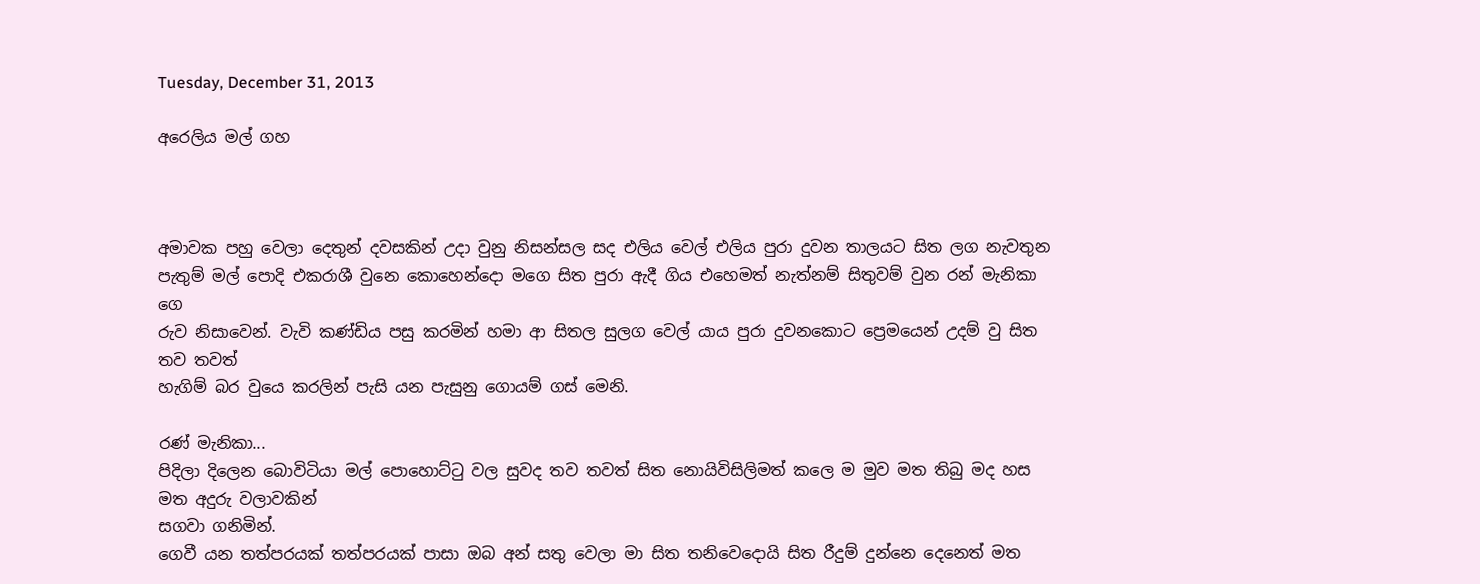Tuesday, December 31, 2013

අරෙලිය මල් ගහ



අමාවක පහු වෙලා දෙතුන් දවසකින් උදා වුනු නිසන්සල සද එලිය වෙල් එලිය පුරා දුවන තාලයට සිත ලග නැවතුන
පැතුම් මල් පොදි එකරාශී වුනෙ කොහෙන්දො මගෙ සිත පුරා ඇදී ගිය එහෙමත් නැත්නම් සිතුවම් වුන රන් මැනිකා ගෙ
රුව නිසාවෙන්. වැවි කණ්ඩිය පසු කරමින් හමා ආ සිතල සුලග වෙල් යාය පුරා දුවනකොට ප්‍රෙමයෙන් උදම් වු සිත තව තවත්
හැගිම් බර වුයෙ කරලින් පැසි යන පැසුනු ගොයම් ගස් මෙනි.

රණ් මැනිකා...
පිදිලා දිලෙන බොවිටියා මල් පොහොට්ටු වල සුවද තව තවත් සිත නොයිවිසිලිමත් කලෙ ම මුව මත තිබු මද හස මත අදුරු වලාවකින්
සගවා ගනිමින්.
ගෙවී යන තත්පරයක් තත්පරයක් පාසා ඔබ අන් සතු වෙලා මා සිත තනිවෙදොයි සිත රීදුම් දුන්නෙ දෙනෙත් මත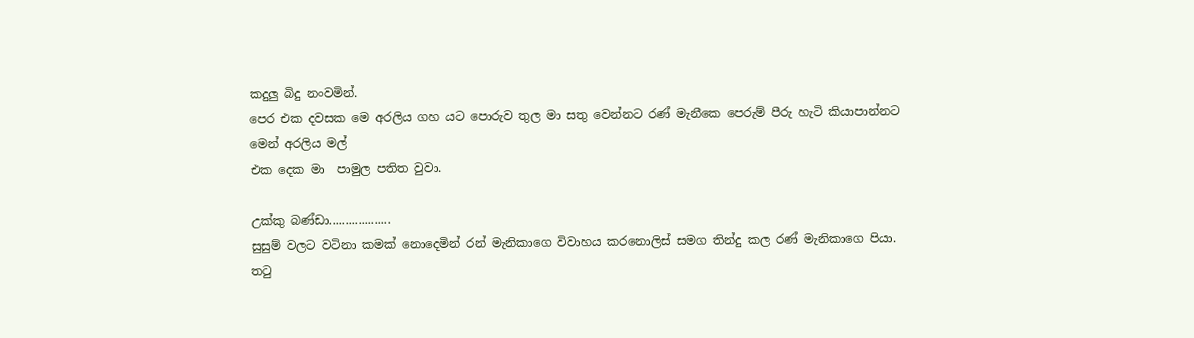කදුලු බිදු නංවමින්.
පෙර එක දවසක මෙ අරලිය ගහ යට පොරුව තුල මා සතු වෙන්නට රණ් මැනීකෙ පෙරුම් පීරු හැටි කියාපාන්නට මෙන් අරලිය මල්
එක දෙක මා  පාමුල පතිත වුවා.

උක්කු බණ්ඩා...................
සුසුම් වලට වටිනා කමක් නොදෙමින් රන් මැනිකාගෙ විවාහය කරනොලිස් සමග තින්දු කල රණ් මැනිකාගෙ පියා.
තටු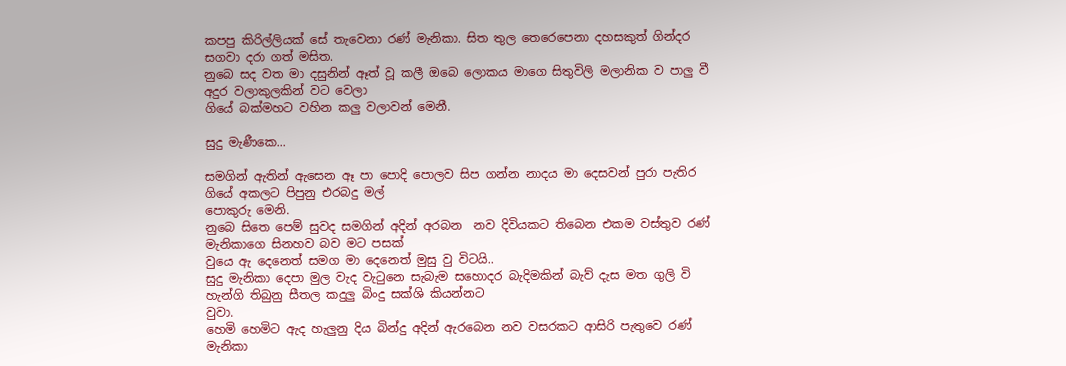කපපු කිරිල්ලියක් සේ තැවෙනා රණ් මැනිකා. සිත තුල තෙරෙපෙනා දහසකුත් ගින්දර සගවා දරා ගත් මසිත.
නුබෙ සද වත මා දසුනින් ඈත් වූ කලී ඔබෙ ලොකය මාගෙ සිතුවිලි මලානික ව පාලු වී අදුර වලාකුලකින් වට වෙලා
ගියේ බක්මහට වහින කලු වලාවන් මෙනී.

සුදු මැණීකෙ...

සමගින් ඇතින් ඇසෙන ඈ පා පොදි පොලව සිප ගන්න නාදය මා දෙසවන් පුරා පැතිර ගියේ අකලට පිපුනු එරබදු මල්
පොකුරු මෙනි.
නුබෙ සිතෙ පෙම් සුවද සමගින් අදින් අරබන  නව දිවියකට තිබෙන එකම වස්තුව රණ් මැනිකාගෙ සිනහව බව මට පසක්
වු‍යෙ ඇ දෙනෙත් සමග මා දෙනෙත් මුසු වු විටයි..
සුදු මැනිකා දෙපා මුල වැද වැටුනෙ සැබැම සහොදර බැදිමකින් බැව් දැස මත ගුලි වි හැන්ගි තිබුනු සීතල කදුලු බිංදු සක්ශි කියන්නට
වුවා.
හෙමි හෙමිට ඇද හැලුනු දිය බින්දු අදින් ඇරබෙන නව වසරකට ආසිරි පැතුවෙ රණ් මැනිකා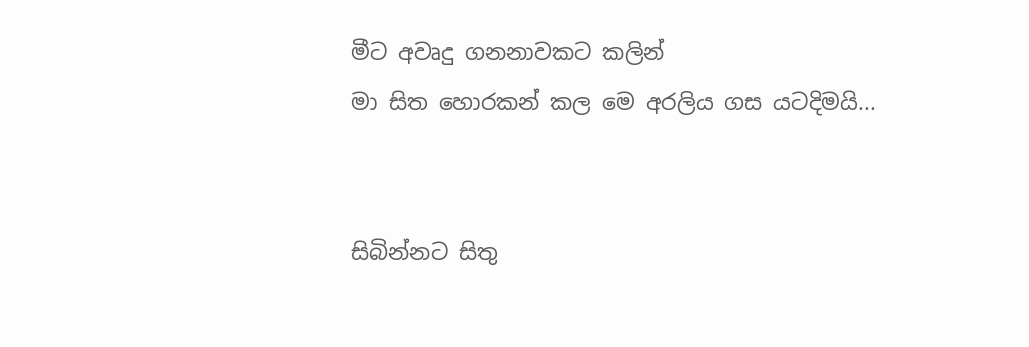මීට අවෘදු ගනනාවකට කලින්
මා සිත හොරකන් කල මෙ අරලිය ගස යටදිමයි...


සිබින්නට සිතු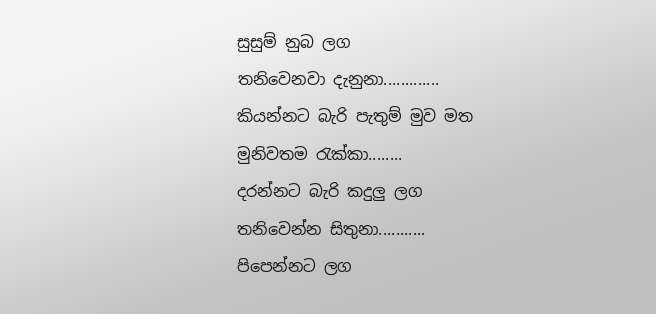සුසුම් නුබ ලග
තනිවෙනවා දැනුනා.............
කියන්නට බැරි පැතුම් මුව මත
මුනිවතම රැක්කා........
දරන්නට බැරි කදුලු ලග
තනිවෙන්න සිතුනා...........
පිපෙන්නට ලග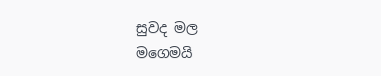සුවද මල
මගෙමයි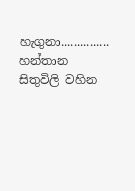හැගුනා...............
හන්තාන සිතුවිලි වහින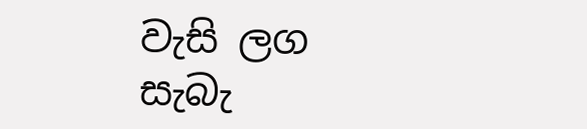වැසි ලග
සැබැ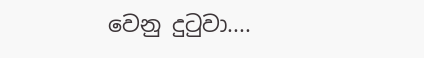වෙනු දුටුවා....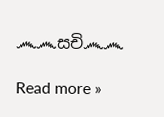෴෴සචි෴෴

Read more »